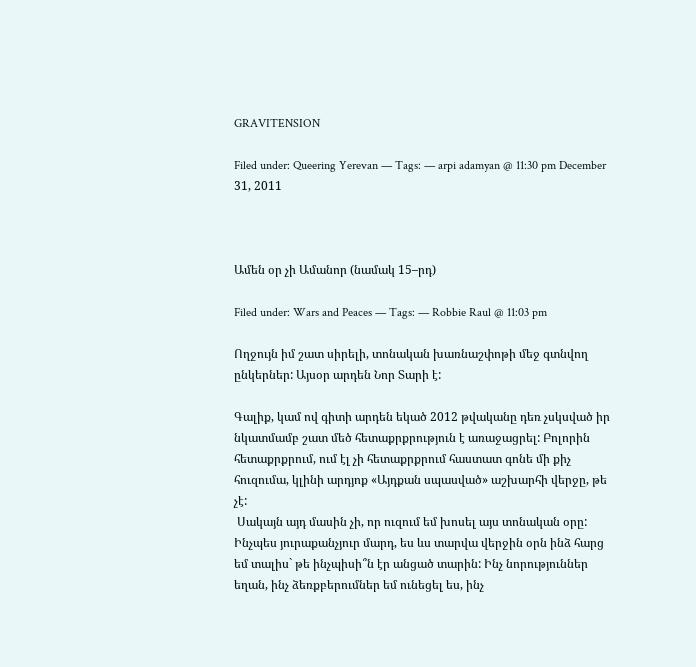GRAVITENSION

Filed under: Queering Yerevan — Tags: — arpi adamyan @ 11:30 pm December 31, 2011



Ամեն օր չի Ամանոր (նամակ 15–րդ)

Filed under: Wars and Peaces — Tags: — Robbie Raul @ 11:03 pm

Ողջույն իմ շատ սիրելի, տոնական խառնաշփոթի մեջ գտնվող ընկերներ: Այսօր արդեն Նոր Տարի է:

Գալիք, կամ ով գիտի արդեն եկած 2012 թվականը դեռ չսկսված իր նկատմամբ շատ մեծ հետաքրքրություն է առաջացրել: Բոլորին հետաքրքրում, ում էլ չի հետաքրքրում հաստատ գոնե մի քիչ հուզումա, կլինի արդյոք «Այդքան սպասված» աշխարհի վերջը, թե չէ:
 Սակայն այդ մասին չի, որ ուզում եմ խոսել այս տոնական օրը: Ինչպես յուրաքանչյուր մարդ, ես ևս տարվա վերջին օրն ինձ հարց եմ տալիս` թե ինչպիսի՞ն էր անցած տարին: Ինչ նորություններ եղան, ինչ ձեռքբերումներ եմ ունեցել ես, ինչ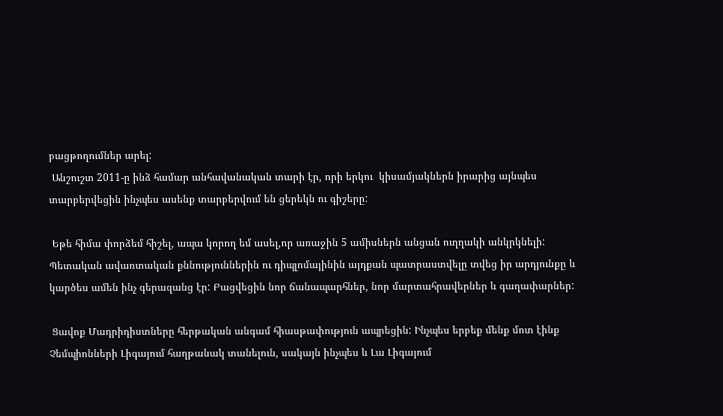բացթողումներ արել:
 Անշուշտ 2011-ը ինձ համար անհավանական տարի էր, որի երկու  կիսամյակներն իրարից այնպես տարբերվեցին ինչպես ասենք տարբերվում են ցերեկն ու գիշերը:

 Եթե հիմա փորձեմ հիշել, ապա կորող եմ ասել,որ առաջին 5 ամիսներն անցան ուղղակի անկրկնելի: Պետական ավառտական քննություններին ու դիպլոմայինին այդքան պատրաստվելը տվեց իր արդյունքը և կարծես ամեն ինչ գերազանց էր: Բացվեցին նոր ճանապարհներ, նոր մարտահրավերներ և գաղափարներ:

 Ցավոք Մադրիդիստները հերթական անգամ հիասթափություն ապրեցին: Ինչպես երբեք մենք մոտ էինք Չեմպիոնների Լիգայում հաղթանակ տանելուն, սակայն ինչպես և Լա Լիգայում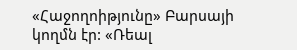«Հաջողոիթյունը» Բարսայի կողմն էր: «Ռեալ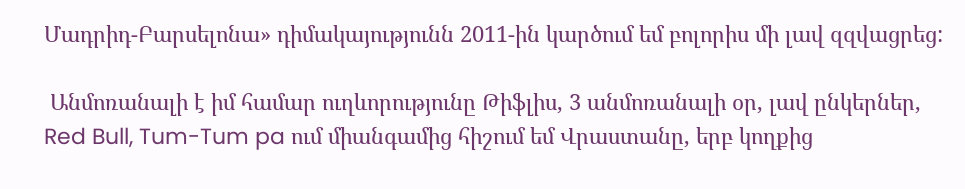Մադրիդ-Բարսելոնա» դիմակայությունն 2011-ին կարծում եմ բոլորիս մի լավ զզվացրեց:

 Անմոռանալի է իմ համար ուղևորությունը Թիֆլիս, 3 անմոռանալի օր, լավ ընկերներ, Red Bull, Tum-Tum pa ում միանգամից հիշում եմ Վրաստանը, երբ կողքից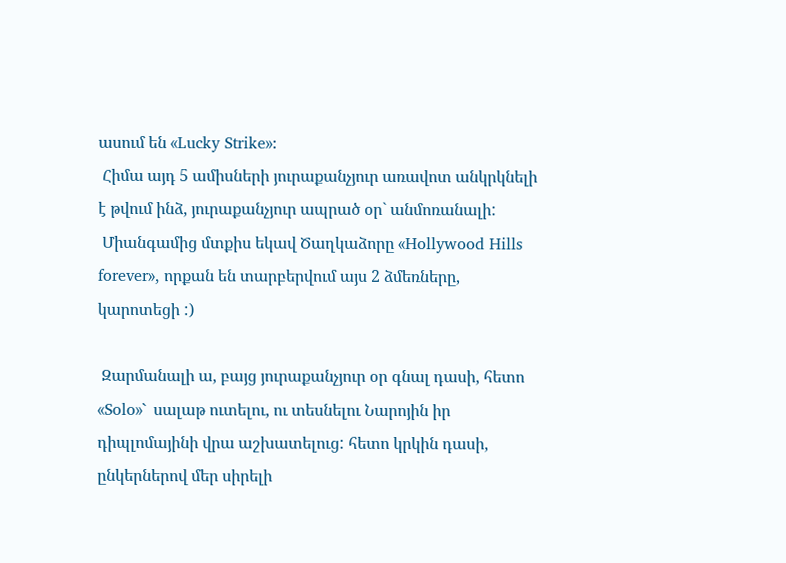ասում են «Lucky Strike»:
 Հիմա այդ 5 ամիսների յուրաքանչյուր առավոտ անկրկնելի է թվում ինձ, յուրաքանչյուր ապրած օր` անմոռանալի:
 Միանգամից մտքիս եկավ Ծաղկաձորը «Hollywood Hills forever», որքան են տարբերվում այս 2 ձմեռները, կարոտեցի :)

 Զարմանալի ա, բայց յուրաքանչյուր օր գնալ դասի, հետո «Solo»` սալաթ ուտելու, ու տեսնելու Նարոյին իր դիպլոմայինի վրա աշխատելուց: հետո կրկին դասի,  ընկերներով մեր սիրելի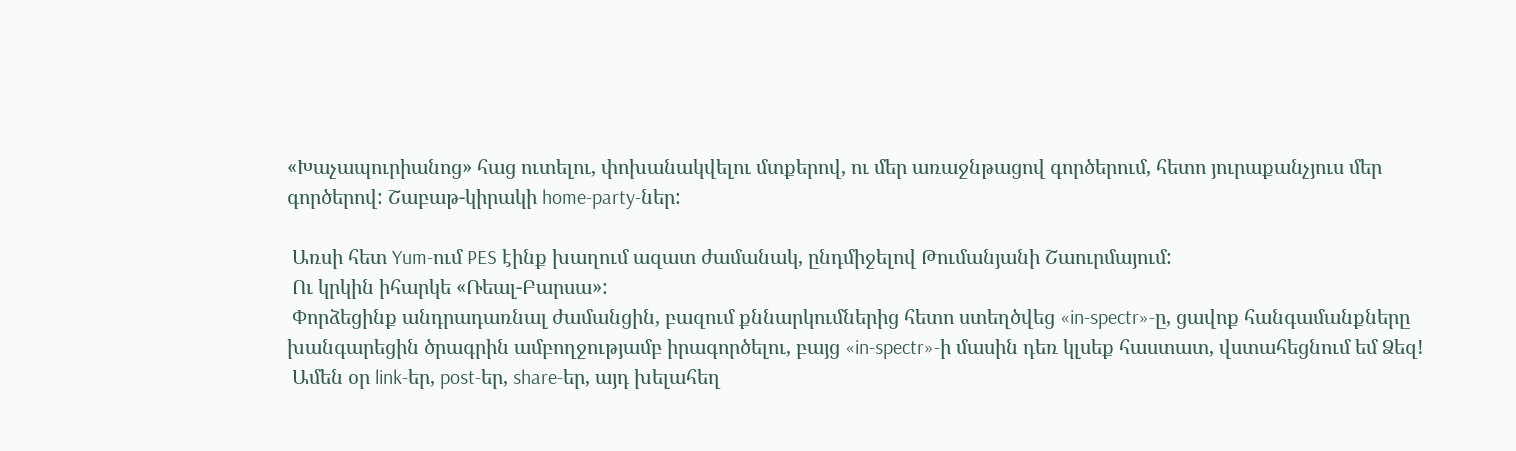«Խաչապուրիանոց» հաց ուտելու, փոխանակվելու մտքերով, ու մեր առաջնթացով գործերում, հետո յուրաքանչյուս մեր գործերով: Շաբաթ-կիրակի home-party-ներ:

 Առսի հետ Yum-ում PES էինք խաղում ազատ ժամանակ, ընդմիջելով Թումանյանի Շաուրմայում:
 Ու կրկին իհարկե «Ռեալ-Բարսա»:
 Փորձեցինք անդրադառնալ ժամանցին, բազում քննարկումներից հետո ստեղծվեց «in-spectr»-ը, ցավոք հանգամանքները խանգարեցին ծրագրին ամբողջությամբ իրագործելու, բայց «in-spectr»-ի մասին դեռ կլսեք հաստատ, վստահեցնում եմ Ձեզ!
 Ամեն օր link-եր, post-եր, share-եր, այդ խելահեղ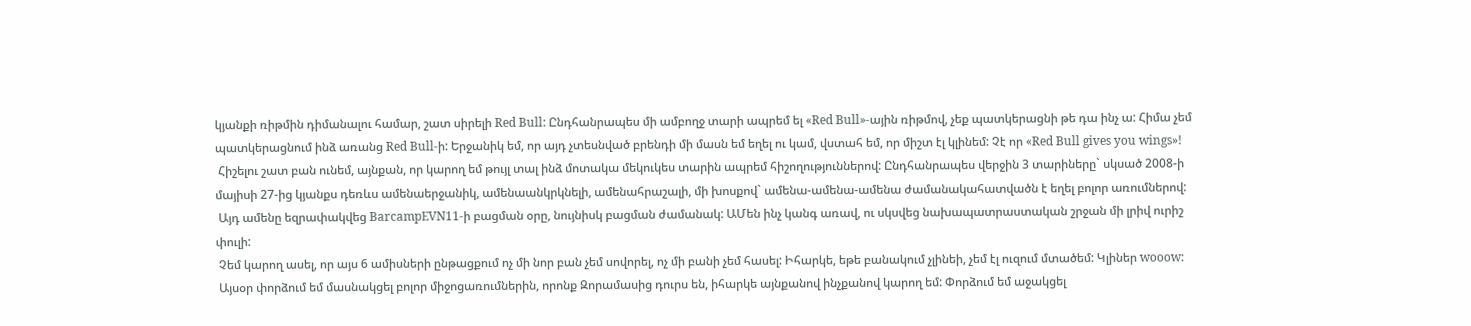կյանքի ռիթմին դիմանալու համար, շատ սիրելի Red Bull: Ընդհանրապես մի ամբողջ տարի ապրեմ ել «Red Bull»-ային ռիթմով, չեք պատկերացնի թե դա ինչ ա: Հիմա չեմ պատկերացնում ինձ առանց Red Bull-ի: Երջանիկ եմ, որ այդ չտեսնված բրենդի մի մասն եմ եղել ու կամ, վստահ եմ, որ միշտ էլ կլինեմ: Չէ որ «Red Bull gives you wings»!
 Հիշելու շատ բան ունեմ, այնքան, որ կարող եմ թույլ տալ ինձ մոտակա մեկուկես տարին ապրեմ հիշողություններով: Ընդհանրապես վերջին 3 տարիները` սկսած 2008-ի մայիսի 27-ից կյանքս դեռևս ամենաերջանիկ, ամենաանկրկնելի, ամենահրաշալի, մի խոսքով` ամենա-ամենա-ամենա ժամանակահատվածն է եղել բոլոր առումներով:
 Այդ ամենը եզրափակվեց BarcampEVN11-ի բացման օրը, նույնիսկ բացման ժամանակ: ԱՄեն ինչ կանգ առավ, ու սկսվեց նախապատրաստական շրջան մի լրիվ ուրիշ փուլի:
 Չեմ կարող ասել, որ այս 6 ամիսների ընթացքում ոչ մի նոր բան չեմ սովորել, ոչ մի բանի չեմ հասել: Իհարկե, եթե բանակում չլինեի, չեմ էլ ուզում մտածեմ: Կլիներ wooow:
 Այսօր փորձում եմ մասնակցել բոլոր միջոցառումներին, որոնք Զորամասից դուրս են, իհարկե այնքանով ինչքանով կարող եմ: Փորձում եմ աջակցել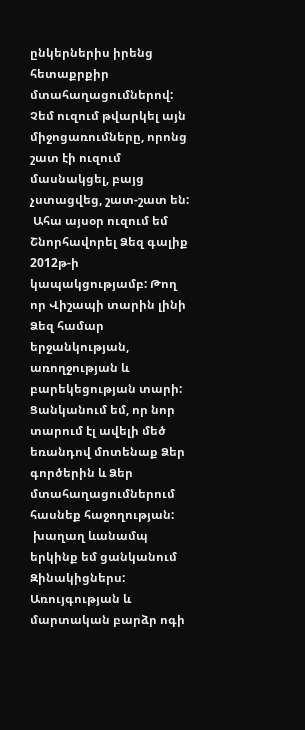ընկերներիս իրենց հետաքրքիր մտահաղացումներով: Չեմ ուզում թվարկել այն միջոցառումները, որոնց շատ էի ուզում մասնակցել, բայց չստացվեց, շատ-շատ են:
 Ահա այսօր ուզում եմ Շնորհավորել Ձեզ գալիք 2012թ-ի կապակցությամբ: Թող որ Վիշապի տարին լինի Ձեզ համար երջանկության, առողջության և բարեկեցության տարի: Ցանկանում եմ, որ նոր տարում էլ ավելի մեծ եռանդով մոտենաք Ձեր գործերին և Ձեր մտահաղացումներում հասնեք հաջողության:
 խաղաղ ևանամպ երկինք եմ ցանկանում Զինակիցներս: Առույգության և մարտական բարձր ոգի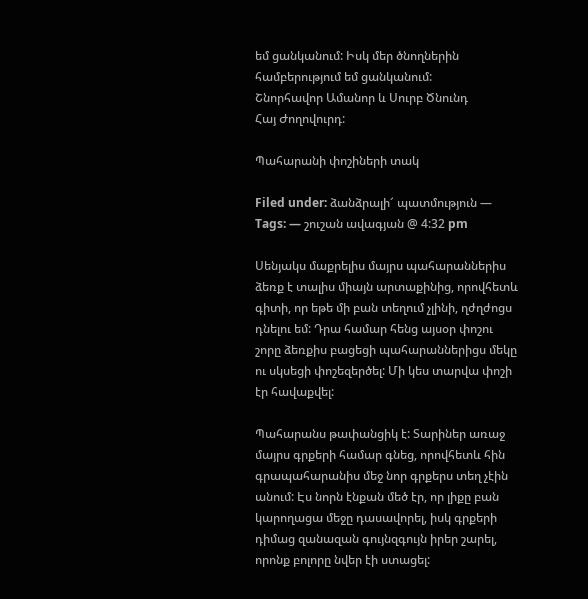եմ ցանկանում: Իսկ մեր ծնողներին համբերությում եմ ցանկանում:
Շնորհավոր Ամանոր և Սուրբ Ծնունդ
Հայ Ժողովուրդ:

Պահարանի փոշիների տակ

Filed under: ձանձրալի՜ պատմություն — Tags: — շուշան ավագյան @ 4:32 pm

Սենյակս մաքրելիս մայրս պահարաններիս ձեռք է տալիս միայն արտաքինից, որովհետև գիտի, որ եթե մի բան տեղում չլինի, ղժղժոցս դնելու եմ: Դրա համար հենց այսօր փոշու շորը ձեռքիս բացեցի պահարաններիցս մեկը ու սկսեցի փոշեզերծել: Մի կես տարվա փոշի էր հավաքվել:

Պահարանս թափանցիկ է: Տարիներ առաջ մայրս գրքերի համար գնեց, որովհետև հին գրապահարանիս մեջ նոր գրքերս տեղ չէին անում: Էս նորն էնքան մեծ էր, որ լիքը բան կարողացա մեջը դասավորել, իսկ գրքերի դիմաց զանազան գույնզգույն իրեր շարել, որոնք բոլորը նվեր էի ստացել: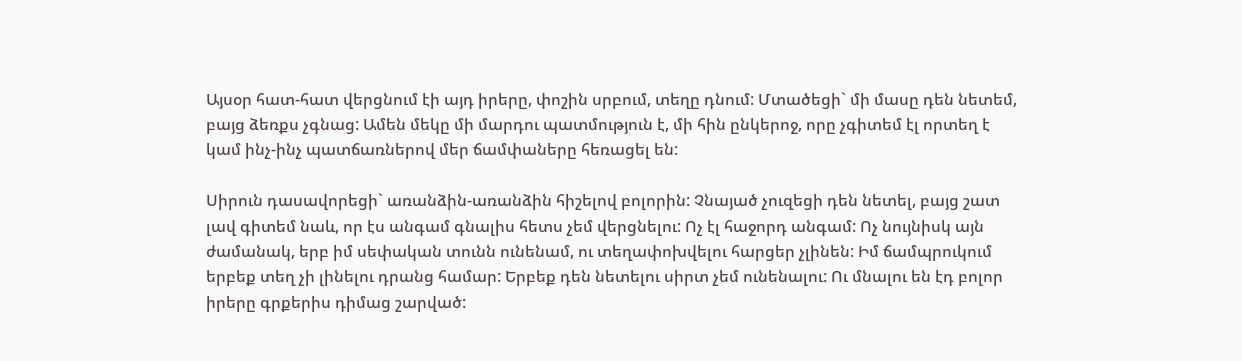Այսօր հատ-հատ վերցնում էի այդ իրերը, փոշին սրբում, տեղը դնում: Մտածեցի` մի մասը դեն նետեմ, բայց ձեռքս չգնաց: Ամեն մեկը մի մարդու պատմություն է, մի հին ընկերոջ, որը չգիտեմ էլ որտեղ է կամ ինչ-ինչ պատճառներով մեր ճամփաները հեռացել են:

Սիրուն դասավորեցի` առանձին-առանձին հիշելով բոլորին: Չնայած չուզեցի դեն նետել, բայց շատ լավ գիտեմ նաև, որ էս անգամ գնալիս հետս չեմ վերցնելու: Ոչ էլ հաջորդ անգամ: Ոչ նույնիսկ այն ժամանակ, երբ իմ սեփական տունն ունենամ, ու տեղափոխվելու հարցեր չլինեն: Իմ ճամպրուկում երբեք տեղ չի լինելու դրանց համար: Երբեք դեն նետելու սիրտ չեմ ունենալու: Ու մնալու են էդ բոլոր իրերը գրքերիս դիմաց շարված: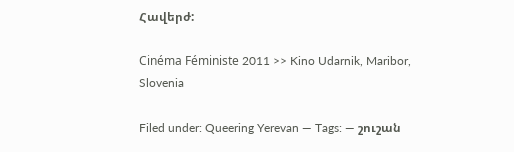Հավերժ:

Cinéma Féministe 2011 >> Kino Udarnik, Maribor, Slovenia

Filed under: Queering Yerevan — Tags: — շուշան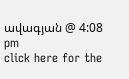ավագյան @ 4:08 pm
click here for the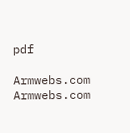pdf

Armwebs.com Armwebs.com